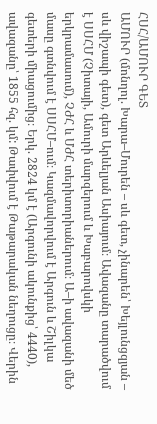ՀՍՀ/ԱՄՈՒՐ ԳԵՏ
ԱՄՈՒՐ (մոնղոլ. Խարա–Մուրեն – սև գետ, չինարեն՝ Խեյլունցզյան – սև վիշապի գետ), գետ Արևելյան Ասիայում։ Ավազանը տարածվում է ՍՍՀՄ (Չիտայի, Ամուրի մարզերում և Խաբարովսկի երկրամասում), ՉԺՀ և ՄԺՀ տերիտորիաներում։ Ա–ի ավազանի մեծ մասը գտնվում է ՍՍՀՄ–ում։ Կազմավորվում է Արգուն և Շիլկա գետերի միացումից։ Երկ. 2824 կմ է (Արգունի ակունքից՝ 4440), ավազանը՝ 1855 հզ. կմ: Թափվում է Թաթարական նեղուցը։ Վերին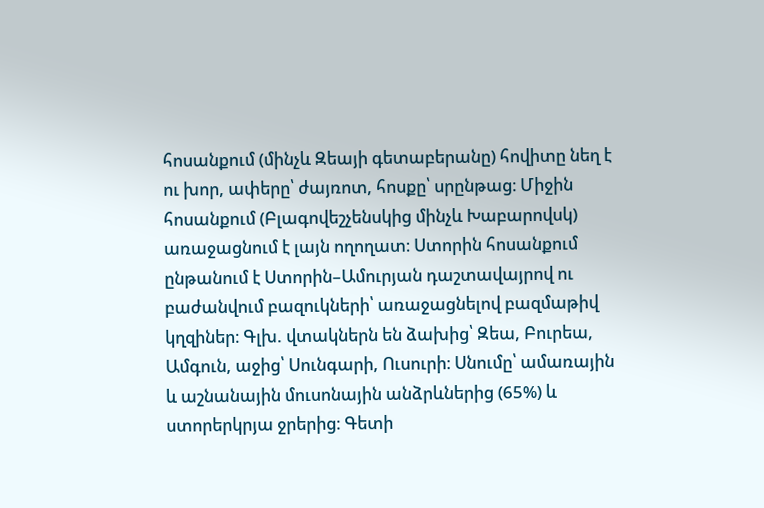հոսանքում (մինչև Զեայի գետաբերանը) հովիտը նեղ է ու խոր, ափերը՝ ժայռոտ, հոսքը՝ սրընթաց։ Միջին հոսանքում (Բլագովեշչենսկից մինչև Խաբարովսկ) առաջացնում է լայն ողողատ։ Ստորին հոսանքում ընթանում է Ստորին–Ամուրյան դաշտավայրով ու բաժանվում բազուկների՝ առաջացնելով բազմաթիվ կղզիներ։ Գլխ. վտակներն են ձախից՝ Զեա, Բուրեա, Ամգուն, աջից՝ Սունգարի, Ուսուրի։ Սնումը՝ ամառային և աշնանային մուսոնային անձրևներից (65%) և ստորերկրյա ջրերից։ Գետի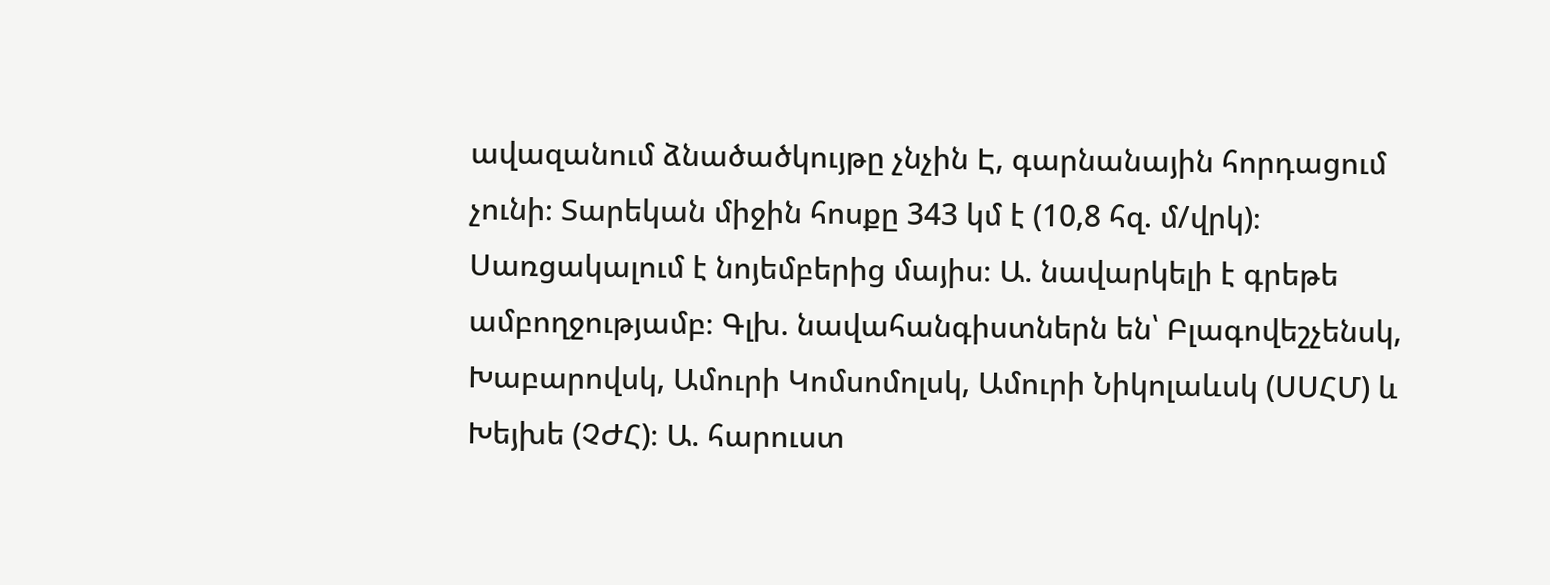ավազանում ձնածածկույթը չնչին Է, գարնանային հորդացում չունի։ Տարեկան միջին հոսքը 343 կմ է (10,8 հզ. մ/վրկ)։ Սառցակալում է նոյեմբերից մայիս։ Ա. նավարկելի է գրեթե ամբողջությամբ։ Գլխ. նավահանգիստներն են՝ Բլագովեշչենսկ, Խաբարովսկ, Ամուրի Կոմսոմոլսկ, Ամուրի Նիկոլաևսկ (ՍՍՀՄ) և Խեյխե (ՉԺՀ)։ Ա. հարուստ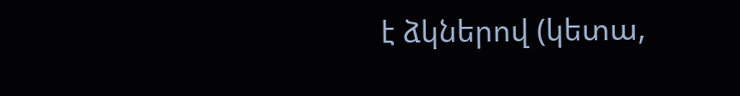է ձկներով (կետա,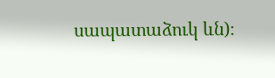սապատաձուկ ևն)։